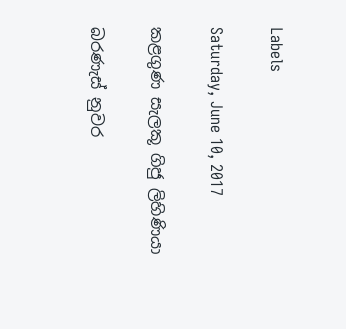Labels

Saturday, June 10, 2017

කළගුණ සැලකූ ගිජු ලිහිණියා

බරණැස් නුවර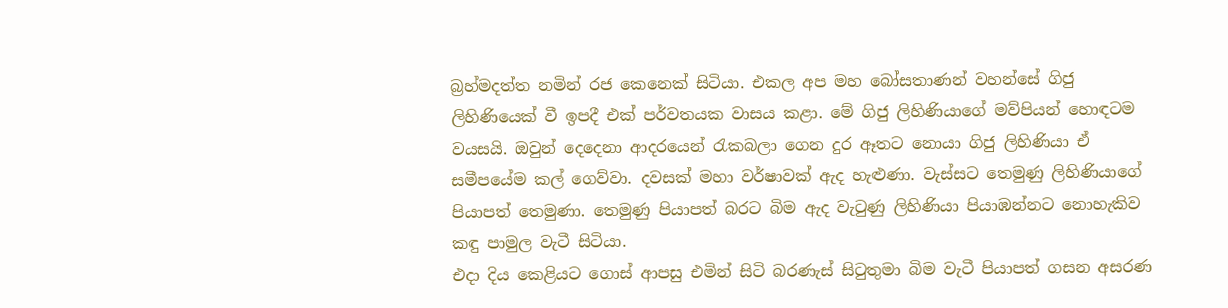බ්‍රහ්මදත්ත නමින් රජ කෙනෙක් සිටියා. එකල අප මහ බෝසතාණන් වහන්සේ ගිජු ලිහිණියෙක් වී ඉපදී එක් පර්වතයක වාසය කළා. මේ ගිජු ලිහිණියාගේ මව්පියන් හොඳටම වයසයි. ඔවුන් දෙදෙනා ආදරයෙන් රැකබලා ගෙන දුර ඈතට නොයා ගිජු ලිහිණියා ඒ සමීපයේම කල් ගෙව්වා. දවසක් මහා වර්ෂාවක් ඇද හැළුණා. වැස්සට තෙමුණු ලිහිණියාගේ පියාපත් තෙමුණා. තෙමුණු පියාපත් බරට බිම ඇද වැටුණු ලිහිණියා පියාඹන්නට නොහැකිව කඳු පාමුල වැටී සිටියා.
එදා දිය කෙළියට ගොස් ආපසු එමින් සිටි බරණැස් සිටුතුමා බිම වැටී පියාපත් ගසන අසරණ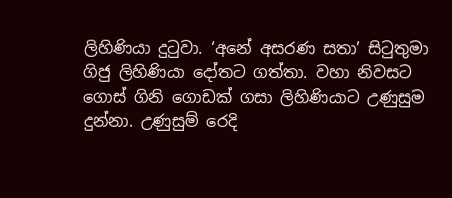ලිහිණියා දුටුවා. ‘අනේ අසරණ සතා’ සිටුතුමා ගිජු ලිහිණියා දෝතට ගත්තා. වහා නිවසට ගොස් ගිනි ගොඩක් ගසා ලිහිණියාට උණුසුම දුන්නා. උණුසුම් රෙදි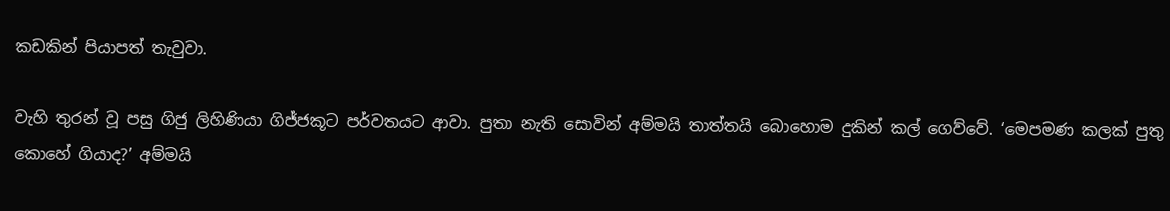කඩකින් පියාපත් තැවුවා.

වැහි තුරන් වූ පසු ගිජු ලිහිණියා ගිජ්ජකූට පර්වතයට ආවා. පුතා නැති සොවින් අම්මයි තාත්තයි බොහොම දුකින් කල් ගෙව්වේ. ‘මෙපමණ කලක් පුතු කොහේ ගියාද?’ අම්මයි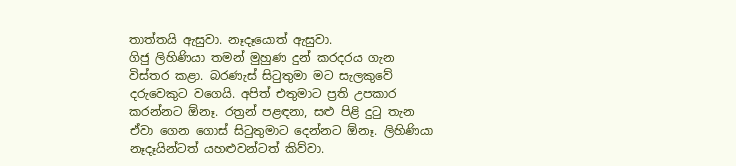තාත්තයි ඇසුවා. නෑදෑයොත් ඇසුවා.
ගිජු ලිහිණියා තමන් මුහුණ දුන් කරදරය ගැන විස්තර කළා. බරණැස් සිටුතුමා මට සැලකුවේ දරුවෙකුට වගෙයි. අපිත් එතුමාට ප්‍රති උපකාර කරන්නට ඕනෑ. රත්‍රන් පළඳනා, සළු පිළි දුටු තැන ඒවා ගෙන ගොස් සිටුතුමාට දෙන්නට ඕනෑ. ලිහිණියා නෑදෑයින්ටත් යහළුවන්ටත් කිව්වා.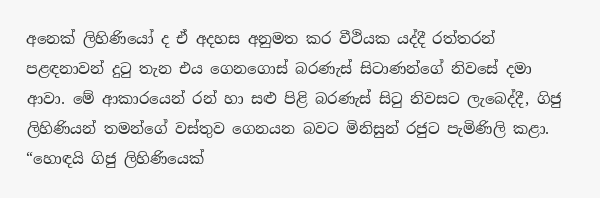අනෙක් ලිහිණියෝ ද ඒ අදහස අනුමත කර වීථියක යද්දී රත්තරන් පළඳනාවන් දුටු තැන එය ගෙනගොස් බරණැස් සිටාණන්ගේ නිවසේ දමා ආවා. මේ ආකාරයෙන් රන් හා සළු පිළි බරණැස් සිටු නිවසට ලැබෙද්දී, ගිජු ලිහිණියන් තමන්ගේ වස්තුව ගෙනයන බවට මිනිසුන් රජුට පැමිණිලි කළා. “හොඳයි ගිජු ලිහිණියෙක්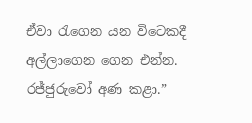ඒවා රැගෙන යන විටෙකදී අල්ලාගෙන ගෙන එන්න. රජ්ජුරුවෝ අණ කළා.”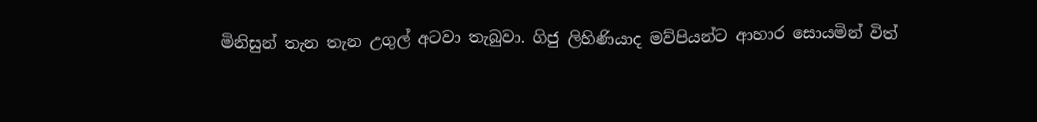මිනිසුන් තැන තැන උගුල් අටවා තැබුවා. ගිජු ලිහිණියාද මව්පියන්ට ආහාර සොයමින් විත්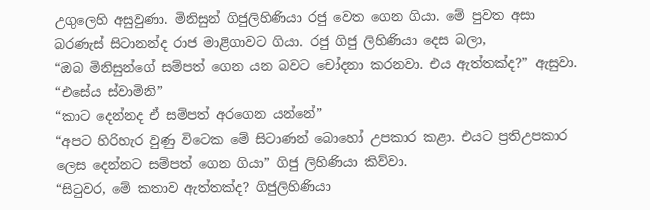උගුලෙහි අසුවුණා. මිනිසුන් ගිජුලිහිණියා රජු වෙත ගෙන ගියා. මේ පුවත අසා බරණැස් සිටානන්ද රාජ මාළිගාවට ගියා. රජු ගිජු ලිහිණියා දෙස බලා,
“ඔබ මිනිසුන්ගේ සම්පත් ගෙන යන බවට චෝදනා කරනවා. එය ඇත්තක්ද?” ඇසුවා.
“එසේය ස්වාමිනි”
“කාට දෙන්නද ඒ සම්පත් අරගෙන යන්නේ”
“අපට හිරිහැර වුණු විටෙක මේ සිටාණන් බොහෝ උපකාර කළා. එයට ප්‍රතිඋපකාර ලෙස දෙන්නට සම්පත් ගෙන ගියා” ගිජු ලිහිණියා කිව්වා.
“සිටුවර, මේ කතාව ඇත්තක්ද? ගිජුලිහිණියා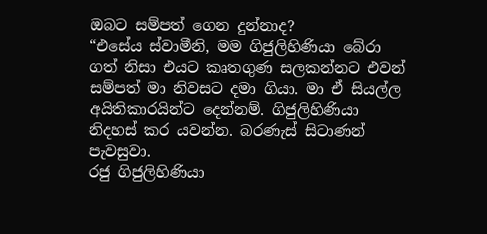ඔබට සම්පත් ගෙන දුන්නාද?
“එසේය ස්වාමීනි, මම ගිජුලිහිණියා බේරා ගත් නිසා එයට කෘතගුණ සලකන්නට එවන් සම්පත් මා නිවසට දමා ගියා. මා ඒ සියල්ල අයිතිකාරයින්ට දෙන්නම්. ගිජුලිහිණියා නිදහස් කර යවන්න. බරණැස් සිටාණන් පැවසුවා.
රජු ගිජුලිහිණියා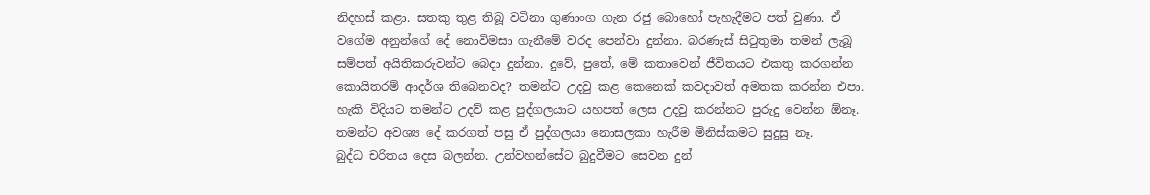නිදහස් කළා. සතකු තුළ තිබූ වටිනා ගුණාංග ගැන රජු බොහෝ පැහැදීමට පත් වුණා. ඒ වගේම අනුන්ගේ දේ නොවිමසා ගැනීමේ වරද පෙන්වා දුන්නා. බරණැස් සිටුතුමා තමන් ලැබූ සම්පත් අයිතිකරුවන්ට බෙදා දුන්නා. දුවේ, පුතේ, මේ කතාවෙන් ජීවිතයට එකතු කරගන්න කොයිතරම් ආදර්ශ තිබෙනවද? තමන්ට උදවු කළ කෙනෙක් කවදාවත් අමතක කරන්න එපා. හැකි විදියට තමන්ට උදව් කළ පුද්ගලයාට යහපත් ලෙස උදවු කරන්නට පුරුදු වෙන්න ඕනෑ. තමන්ට අවශ්‍ය දේ කරගත් පසු ඒ පුද්ගලයා නොසලකා හැරීම මිනිස්කමට සුදුසු නෑ.
බුද්ධ චරිතය දෙස බලන්න. උන්වහන්සේට බුදුවීමට සෙවන දුන්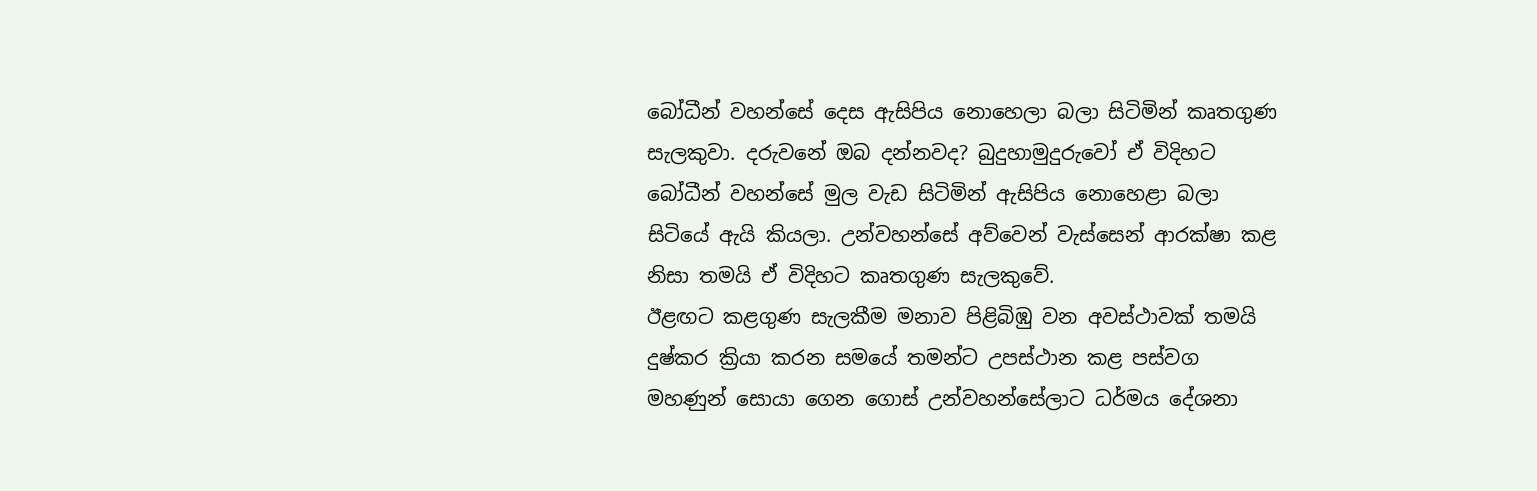බෝධීන් වහන්සේ දෙස ඇසිපිය නොහෙලා බලා සිටිමින් කෘතගුණ සැලකුවා. දරුවනේ ඔබ දන්නවද? බුදුහාමුදුරුවෝ ඒ විදිහට බෝධීන් වහන්සේ මුල වැඩ සිටිමින් ඇසිපිය නොහෙළා බලා සිටියේ ඇයි කියලා. උන්වහන්සේ අව්වෙන් වැස්සෙන් ආරක්ෂා කළ නිසා තමයි ඒ විදිහට කෘතගුණ සැලකුවේ.
ඊළඟට කළගුණ සැලකීම මනාව පිළිබිඹු වන අවස්ථාවක් තමයි දුෂ්කර ක්‍රියා කරන සමයේ තමන්ට උපස්ථාන කළ පස්වග මහණුන් සොයා ගෙන ගොස් උන්වහන්සේලාට ධර්මය දේශනා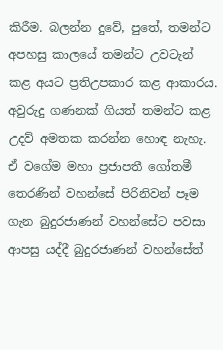කිරීම. බලන්න දුවේ, පුතේ, තමන්ට අපහසු කාලයේ තමන්ට උවටැන් කළ අයට ප්‍රතිඋපකාර කළ ආකාරය. අවුරුදු ගණනක් ගියත් තමන්ට කළ උදව් අමතක කරන්න හොඳ නැහැ.
ඒ වගේම මහා ප්‍රජාපතී ගෝතමී තෙරණින් වහන්සේ පිරිනිවන් පෑම ගැන බුදුරජාණන් වහන්සේට පවසා ආපසු යද්දී බුදුරජාණන් වහන්සේත්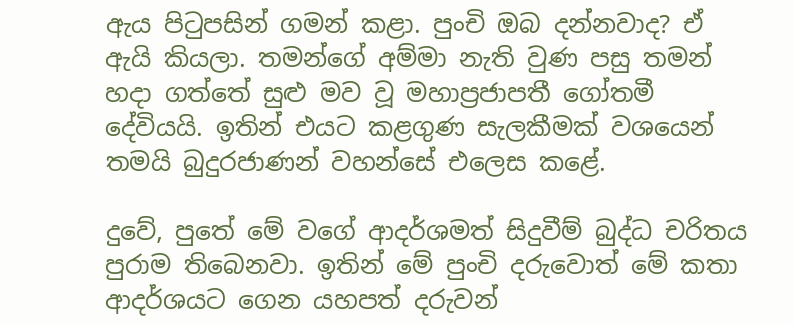ඇය පිටුපසින් ගමන් කළා. පුංචි ඔබ දන්නවාද? ඒ ඇයි කියලා. තමන්ගේ අම්මා නැති වුණ පසු තමන් හදා ගත්තේ සුළු මව වූ මහාප්‍රජාපතී ගෝතමී දේවියයි. ඉතින් එයට කළගුණ සැලකීමක් වශයෙන් තමයි බුදුරජාණන් වහන්සේ එලෙස කළේ.

දුවේ, පුතේ මේ වගේ ආදර්ශමත් සිදුවීම් බුද්ධ චරිතය පුරාම තිබෙනවා. ඉතින් මේ පුංචි දරුවොත් මේ කතා ආදර්ශයට ගෙන යහපත් දරුවන්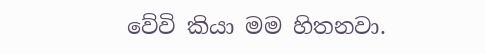වේවි කියා මම හිතනවා.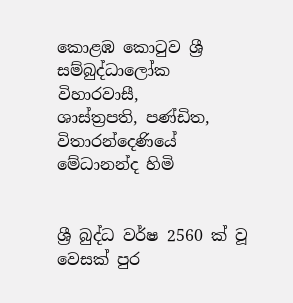කොළඹ කොටුව ශ්‍රී සම්බුද්ධාලෝක විහාරවාසී,
ශාස්ත්‍රපති, පණ්ඩිත,
විතාරන්දෙණියේ මේධානන්ද හිමි


ශ්‍රී බුද්ධ වර්ෂ 2560 ක් වූ වෙසක් පුර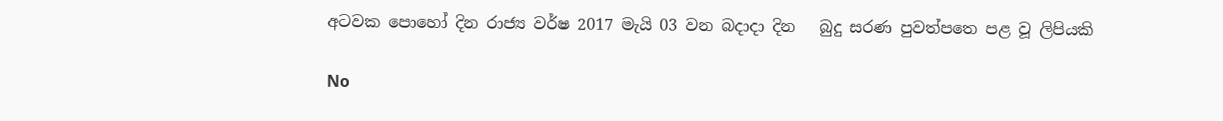අටවක පොහෝ දින රාජ්‍ය වර්ෂ 2017 මැයි 03 වන බදාදා දින   බුදු සරණ පුවත්පත‍ෙ පළ වූ ලිපියකි

No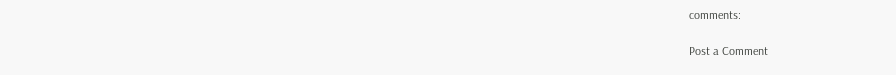comments:

Post a Comment